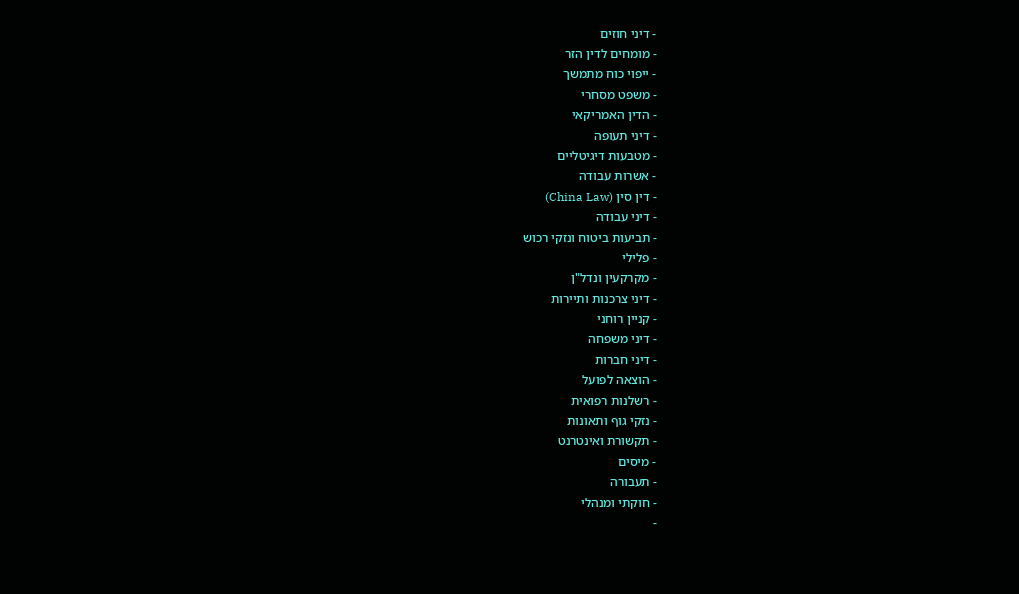- דיני חוזים
- מומחים לדין הזר
- ייפוי כוח מתמשך
- משפט מסחרי
- הדין האמריקאי
- דיני תעופה
- מטבעות דיגיטליים
- אשרות עבודה
- דין סין (China Law)
- דיני עבודה
- תביעות ביטוח ונזקי רכוש
- פלילי
- מקרקעין ונדל"ן
- דיני צרכנות ותיירות
- קניין רוחני
- דיני משפחה
- דיני חברות
- הוצאה לפועל
- רשלנות רפואית
- נזקי גוף ותאונות
- תקשורת ואינטרנט
- מיסים
- תעבורה
- חוקתי ומנהלי
-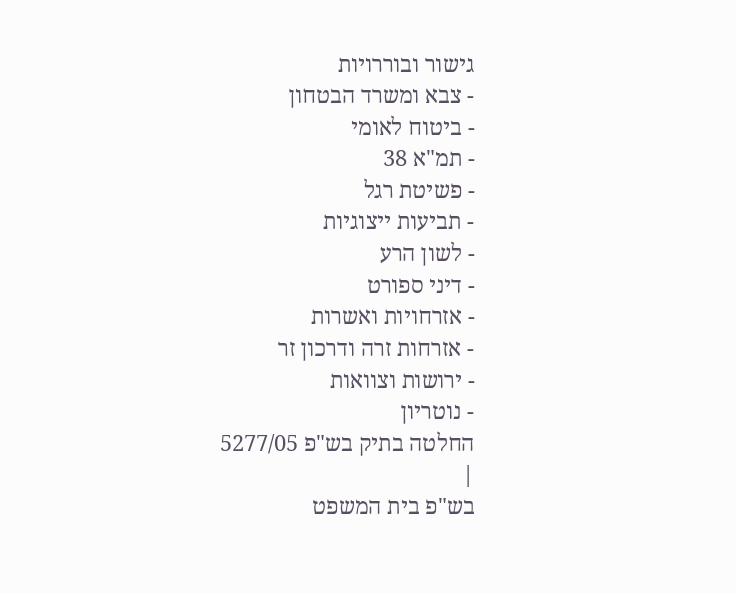גישור ובוררויות
- צבא ומשרד הבטחון
- ביטוח לאומי
- תמ"א 38
- פשיטת רגל
- תביעות ייצוגיות
- לשון הרע
- דיני ספורט
- אזרחויות ואשרות
- אזרחות זרה ודרכון זר
- ירושות וצוואות
- נוטריון
החלטה בתיק בש"פ 5277/05
|
בש"פ בית המשפט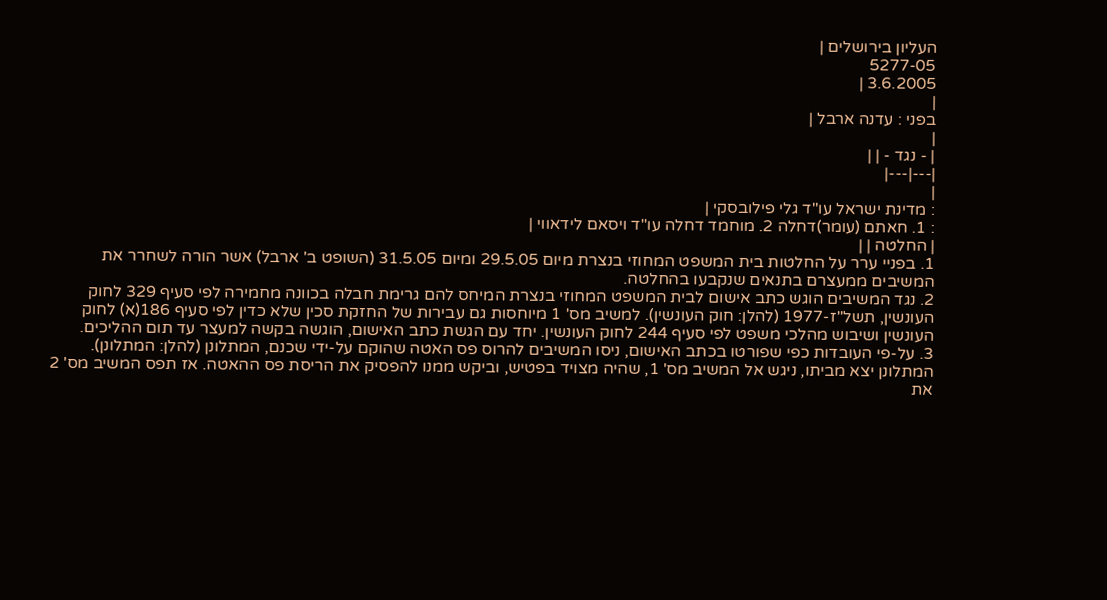העליון בירושלים |
5277-05
3.6.2005 |
|
בפני : עדנה ארבל |
|
| - נגד - | |
|---|---|
|
: מדינת ישראל עו"ד גלי פילובסקי |
: 1. חאתם (עומר)דחלה 2. מוחמד דחלה עו"ד ויסאם לידאווי |
| החלטה | |
1. בפניי ערר על החלטות בית המשפט המחוזי בנצרת מיום 29.5.05 ומיום 31.5.05 (השופט ב' ארבל) אשר הורה לשחרר את המשיבים ממעצרם בתנאים שנקבעו בהחלטה.
2. נגד המשיבים הוגש כתב אישום לבית המשפט המחוזי בנצרת המיחס להם גרימת חבלה בכוונה מחמירה לפי סעיף 329 לחוק העונשין, תשל"ז-1977 (להלן: חוק העונשין). למשיב מס' 1 מיוחסות גם עבירות של החזקת סכין שלא כדין לפי סעיף 186(א) לחוק העונשין ושיבוש מהלכי משפט לפי סעיף 244 לחוק העונשין. יחד עם הגשת כתב האישום, הוגשה בקשה למעצר עד תום ההליכים.
3. על-פי העובדות כפי שפורטו בכתב האישום, ניסו המשיבים להרוס פס האטה שהוקם על-ידי שכנם, המתלונן (להלן: המתלונן). המתלונן יצא מביתו, ניגש אל המשיב מס' 1, שהיה מצויד בפטיש, וביקש ממנו להפסיק את הריסת פס ההאטה. אז תפס המשיב מס' 2 את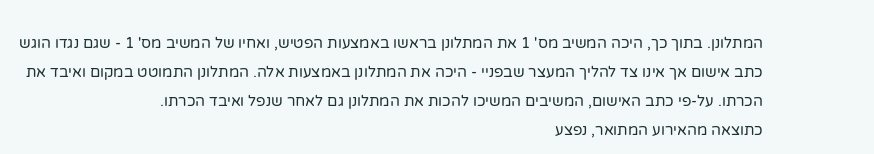המתלונן. בתוך כך, היכה המשיב מס' 1 את המתלונן בראשו באמצעות הפטיש, ואחיו של המשיב מס' 1 - שגם נגדו הוגש כתב אישום אך אינו צד להליך המעצר שבפניי - היכה את המתלונן באמצעות אלה. המתלונן התמוטט במקום ואיבד את הכרתו. על-פי כתב האישום, המשיבים המשיכו להכות את המתלונן גם לאחר שנפל ואיבד הכרתו.
כתוצאה מהאירוע המתואר, נפצע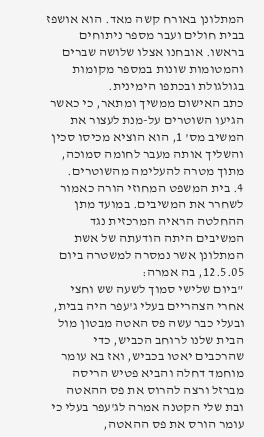המתלונן באורח קשה מאד. הוא אושפז בבית חולים ועבר מספר ניתוחים בראשו. אובחנו אצלו שלושה שברים והמטומות שונות במספר מקומות בגולגולת ובכתפו הימינית.
כתב האישום ממשיך ומתאר, כי כאשר הגיעו השוטרים על-מנת לעצור את המשיב מס' 1, הוא הוציא מכיסו סכין והשליך אותה מעבר לחומה סמוכה, מתוך מטרה להעלימה מהשוטרים.
4. בית המשפט המחוזי הורה כאמור לשחרר את המשיבים. במועד מתן ההחלטה הראיה המרכזית נגד המשיבים היתה הודעתה של אשת המתלונן אשר נמסרה למשטרה ביום 12.5.05, בה אמרה:
"ביום שלישי סמוך לשעה שש וחצי אחרי הצהריים בעלי ג'עפר היה בבית, ובעלי כבר עשה פס האטה מבטון מול הבית שלנו לרוחב הכביש, כדי שהרכבים יאטו בכביש, ואז בא עומר מוחמד דחלה והביא פטיש הריסה מברזל ורצה להרוס את פס ההאטה ובת שלי הקטנה אמרה לג'עפר בעלי כי עומר הורס את פס ההאטה,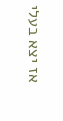אז יצא בעלי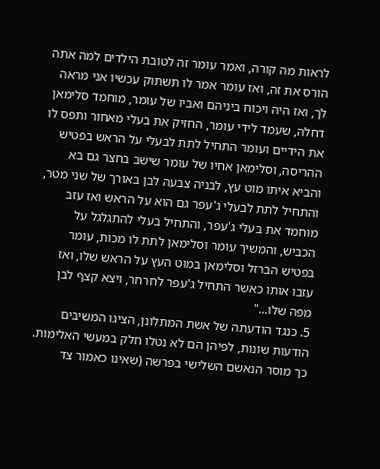לראות מה קורה, ואמר עומר זה לטובת הילדים למה אתה הורס את זה, ואז עומר אמר לו תשתוק עכשיו אני מראה לך, ואז היה ויכוח ביניהם ואביו של עומר, מוחמד סלימאן דחלה, שעמד לידי עומר, החזיק את בעלי מאחור ותפס לו את הידיים ועומר התחיל לתת לבעלי על הראש בפטיש ההריסה, וסלימאן אחיו של עומר שישב בחצר גם בא והביא איתו מוט עץ, לבניה צבעה לבן באורך של שני מטר, והתחיל לתת לבעלי ג'עפר גם הוא על הראש ואז עזב מוחמד את בעלי ג'עפר, והתחיל בעלי להתגלגל על הכביש, והמשיך עומר וסלימאן לתת לו מכות, עומר בפטיש הברזל וסלימאן במוט העץ על הראש שלו, ואז עזבו אותו כאשר התחיל ג'עפר לחרחר, ויצא קצף לבן מפה שלו..."
5. כנגד הודעתה של אשת המתלונן, הציגו המשיבים הודעות שונות, לפיהן הם לא נטלו חלק במעשי האלימות. כך מוסר הנאשם השלישי בפרשה (שאינו כאמור צד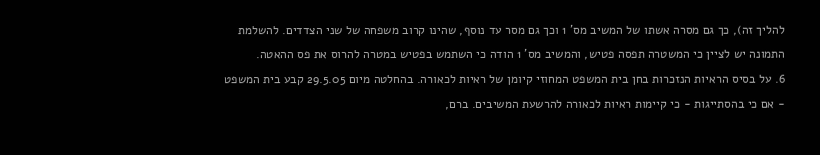להליך זה), כך גם מסרה אשתו של המשיב מס' 1 וכך גם מסר עד נוסף, שהינו קרוב משפחה של שני הצדדים. להשלמת התמונה יש לציין כי המשטרה תפסה פטיש, והמשיב מס' 1 הודה כי השתמש בפטיש במטרה להרוס את פס ההאטה.
6. על בסיס הראיות הנזכרות בחן בית המשפט המחוזי קיומן של ראיות לכאורה. בהחלטה מיום 29.5.05 קבע בית המשפט - אם כי בהסתייגות - כי קיימות ראיות לכאורה להרשעת המשיבים. ברם,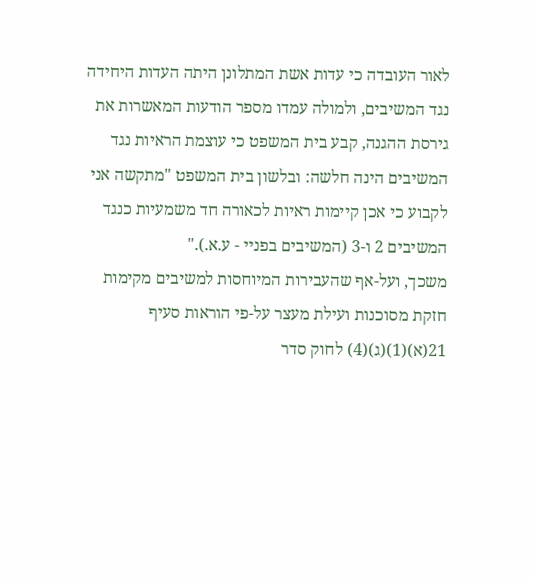לאור העובדה כי עדות אשת המתלונן היתה העדות היחידה נגד המשיבים, ולמולה עמדו מספר הודעות המאשרות את גירסת ההגנה, קבע בית המשפט כי עוצמת הראיות נגד המשיבים הינה חלשה: ובלשון בית המשפט "מתקשה אני לקבוע כי אכן קיימות ראיות לכאורה חד משמעיות כנגד המשיבים 2 ו-3 (המשיבים בפניי - ע.א.)."
משכך, ועל-אף שהעבירות המיוחסות למשיבים מקימות חזקת מסוכנות ועילת מעצר על-פי הוראות סעיף 21(א)(1)(ג)(4) לחוק סדר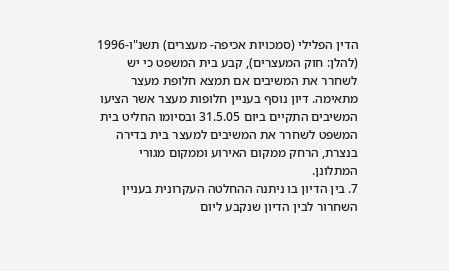הדין הפלילי (סמכויות אכיפה- מעצרים) תשנ"ו-1996 (להלן: חוק המעצרים), קבע בית המשפט כי יש לשחרר את המשיבים אם תמצא חלופת מעצר מתאימה. דיון נוסף בעניין חלופות מעצר אשר הציעו המשיבים התקיים ביום 31.5.05 ובסיומו החליט בית המשפט לשחרר את המשיבים למעצר בית בדירה בנצרת, הרחק ממקום האירוע וממקום מגורי המתלונן.
7. בין הדיון בו ניתנה ההחלטה העקרונית בעניין השחרור לבין הדיון שנקבע ליום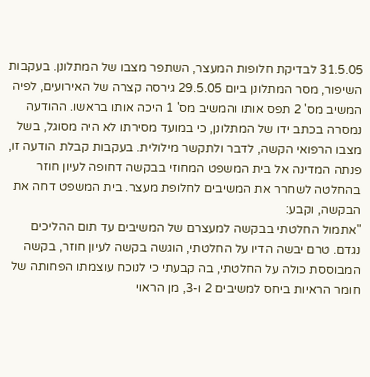31.5.05 לבדיקת חלופות המעצר, השתפר מצבו של המתלונן. בעקבות השיפור, מסר המתלונן ביום 29.5.05 גירסה קצרה של האירועים, לפיה המשיב מס' 2 תפס אותו והמשיב מס' 1 היכה אותו בראשו. ההודעה נמסרה בכתב ידו של המתלונן, כי במועד מסירתו לא היה מסוגל, בשל מצבו הרפואי הקשה, לדבר ולתקשר מילולית. בעקבות קבלת הודעה זו, פנתה המדינה אל בית המשפט המחוזי בבקשה דחופה לעיון חוזר בהחלטה לשחרר את המשיבים לחלופת מעצר. בית המשפט דחה את הבקשה, וקבע:
"אתמול החלטתי בבקשה למעצרם של המשיבים עד תום ההליכים נגדם. טרם יבשה הדיו על החלטתי, הוגשה בקשה לעיון חוזר, בקשה המבוססת כולה על החלטתי, בה קבעתי כי לנוכח עוצמתו הפחותה של חומר הראיות ביחס למשיבים 2 ו-3, מן הראוי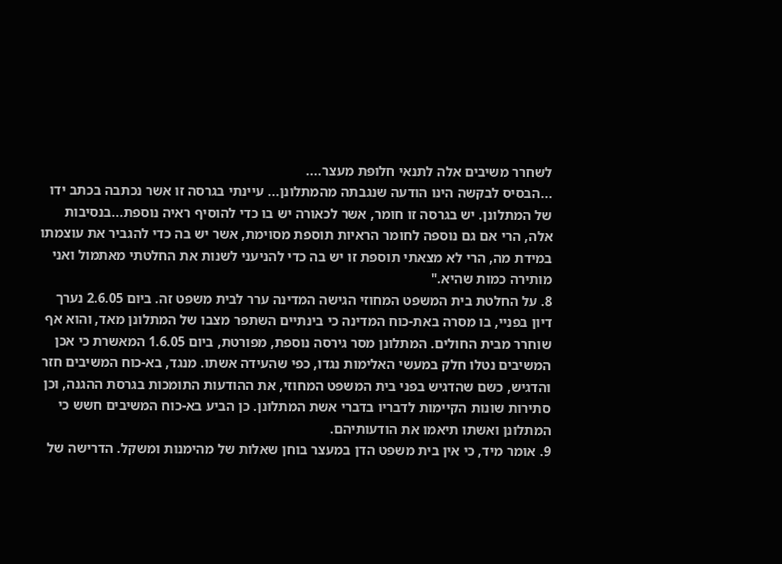לשחרר משיבים אלה לתנאי חלופת מעצר....
...הבסיס לבקשה הינו הודעה שנגבתה מהמתלונן... עיינתי בגרסה זו אשר נכתבה בכתב ידו של המתלונן. יש בגרסה זו חומר, אשר לכאורה יש בו כדי להוסיף ראיה נוספת...בנסיבות אלה, הרי אם גם נוספה לחומר הראיות תוספת מסוימת, אשר יש בה כדי להגביר את עוצמתו במידת מה, הרי לא מצאתי תוספת זו יש בה כדי להניעני לשנות את החלטתי מאתמול ואני מותירה כמות שהיא."
8. על החלטת בית המשפט המחוזי הגישה המדינה ערר לבית משפט זה. ביום 2.6.05 נערך דיון בפניי, בו מסרה באת-כוח המדינה כי בינתיים השתפר מצבו של המתלונן מאד, והוא אף שוחרר מבית החולים. המתלונן מסר גירסה נוספת, מפורטת, ביום 1.6.05 המאשרת כי אכן המשיבים נטלו חלק במעשי האלימות נגדו, כפי שהעידה אשתו. מנגד, בא-כוח המשיבים חזר והדגיש, כשם שהדגיש בפני בית המשפט המחוזי, את ההודעות התומכות בגרסת ההגנה, וכן סתירות שונות הקיימות לדבריו בדברי אשת המתלונן. כן הביע בא-כוח המשיבים חשש כי המתלונן ואשתו תיאמו את הודעותיהם.
9. אומר מיד, כי אין בית משפט הדן במעצר בוחן שאלות של מהימנות ומשקל. הדרישה של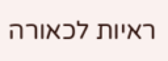ראיות לכאורה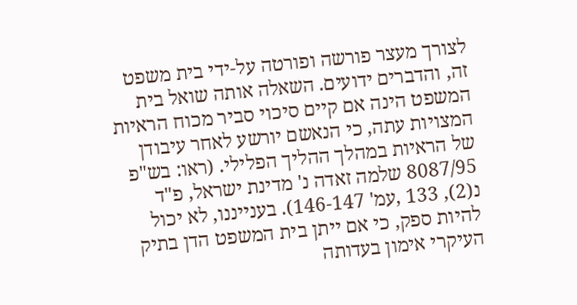לצורך מעצר פורשה ופורטה על-ידי בית משפט זה, והדברים ידועים. השאלה אותה שואל בית המשפט הינה אם קיים סיכוי סביר מכוח הראיות המצויות עתה, כי הנאשם יורשע לאחר עיבודן של הראיות במהלך ההליך הפלילי. (ראו: בש"פ 8087/95 שלמה זאדה נ' מדינת ישראל, פ"ד נ(2), 133 ,עמ' 146-147). בענייננו, לא יכול להיות ספק, כי אם ייתן בית המשפט הדן בתיק העיקרי אימון בעדותה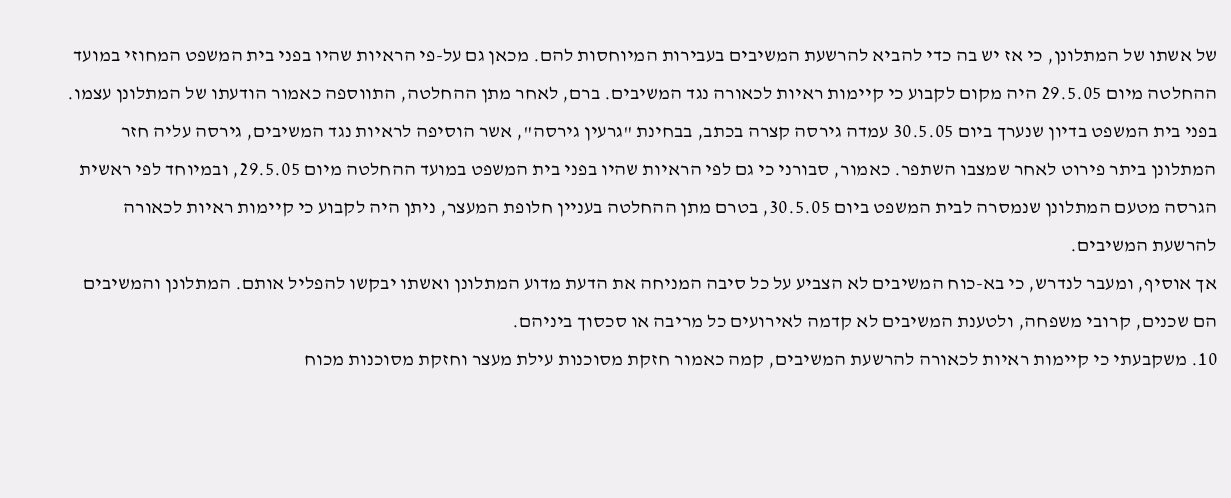של אשתו של המתלונן, כי אז יש בה כדי להביא להרשעת המשיבים בעבירות המיוחסות להם. מכאן גם על-פי הראיות שהיו בפני בית המשפט המחוזי במועד ההחלטה מיום 29.5.05 היה מקום לקבוע כי קיימות ראיות לכאורה נגד המשיבים. ברם, לאחר מתן ההחלטה, התווספה כאמור הודעתו של המתלונן עצמו. בפני בית המשפט בדיון שנערך ביום 30.5.05 עמדה גירסה קצרה בכתב, בבחינת "גרעין גירסה", אשר הוסיפה לראיות נגד המשיבים, גירסה עליה חזר המתלונן ביתר פירוט לאחר שמצבו השתפר. כאמור, סבורני כי גם לפי הראיות שהיו בפני בית המשפט במועד ההחלטה מיום 29.5.05, ובמיוחד לפי ראשית הגרסה מטעם המתלונן שנמסרה לבית המשפט ביום 30.5.05, בטרם מתן ההחלטה בעניין חלופת המעצר, ניתן היה לקבוע כי קיימות ראיות לכאורה להרשעת המשיבים.
אך אוסיף, ומעבר לנדרש, כי בא-כוח המשיבים לא הצביע על כל סיבה המניחה את הדעת מדוע המתלונן ואשתו יבקשו להפליל אותם. המתלונן והמשיבים הם שכנים, קרובי משפחה, ולטענת המשיבים לא קדמה לאירועים כל מריבה או סכסוך ביניהם.
10. משקבעתי כי קיימות ראיות לכאורה להרשעת המשיבים, קמה כאמור חזקת מסוכנות עילת מעצר וחזקת מסוכנות מכוח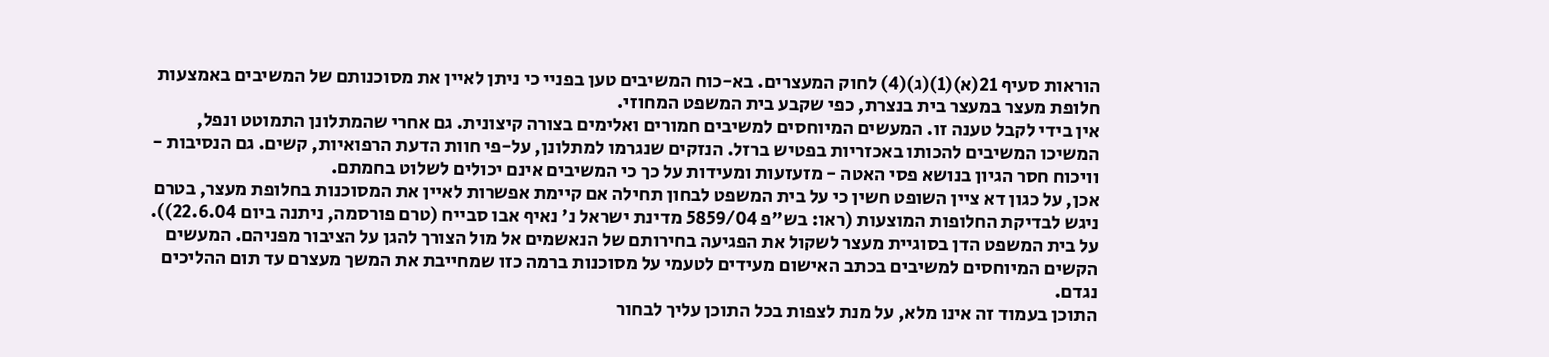הוראות סעיף 21(א)(1)(ג)(4) לחוק המעצרים. בא-כוח המשיבים טען בפניי כי ניתן לאיין את מסוכנותם של המשיבים באמצעות חלופת מעצר במעצר בית בנצרת, כפי שקבע בית המשפט המחוזי.
אין בידי לקבל טענה זו. המעשים המיוחסים למשיבים חמורים ואלימים בצורה קיצונית. גם אחרי שהמתלונן התמוטט ונפל, המשיכו המשיבים להכותו באכזריות בפטיש ברזל. הנזקים שנגרמו למתלונן, על-פי חוות הדעת הרפואיות, קשים. גם הנסיבות - וויכוח חסר הגיון בנושא פסי האטה - מזעזעות ומעידות על כך כי המשיבים אינם יכולים לשלוט בחמתם.
אכן, על כגון דא ציין השופט חשין כי על בית המשפט לבחון תחילה אם קיימת אפשרות לאיין את המסוכנות בחלופת מעצר, בטרם ניגש לבדיקת החלופות המוצעות (ראו: בש"פ 5859/04 מדינת ישראל נ' נאיף אבו סבייח (טרם פורסמה, ניתנה ביום 22.6.04)). על בית המשפט הדן בסוגיית מעצר לשקול את הפגיעה בחירותם של הנאשמים אל מול הצורך להגן על הציבור מפניהם. המעשים הקשים המיוחסים למשיבים בכתב האישום מעידים לטעמי על מסוכנות ברמה כזו שמחייבת את המשך מעצרם עד תום ההליכים נגדם.
התוכן בעמוד זה אינו מלא, על מנת לצפות בכל התוכן עליך לבחור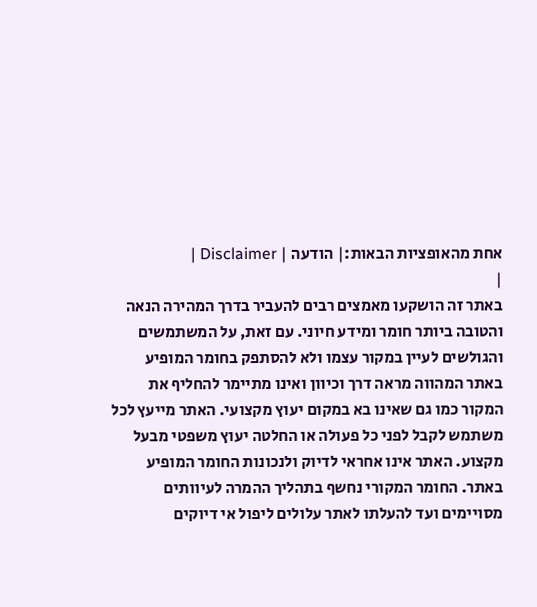אחת מהאופציות הבאות:| הודעה | Disclaimer |
|
באתר זה הושקעו מאמצים רבים להעביר בדרך המהירה הנאה והטובה ביותר חומר ומידע חיוני. עם זאת, על המשתמשים והגולשים לעיין במקור עצמו ולא להסתפק בחומר המופיע באתר המהווה מראה דרך וכיוון ואינו מתיימר להחליף את המקור כמו גם שאינו בא במקום יעוץ מקצועי. האתר מייעץ לכל משתמש לקבל לפני כל פעולה או החלטה יעוץ משפטי מבעל מקצוע. האתר אינו אחראי לדיוק ולנכונות החומר המופיע באתר. החומר המקורי נחשף בתהליך ההמרה לעיוותים מסויימים ועד להעלתו לאתר עלולים ליפול אי דיוקים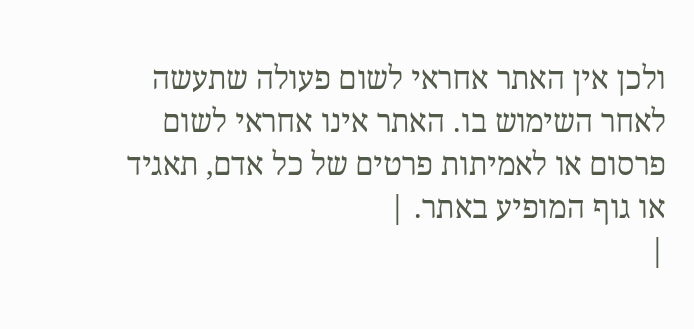ולכן אין האתר אחראי לשום פעולה שתעשה לאחר השימוש בו. האתר אינו אחראי לשום פרסום או לאמיתות פרטים של כל אדם, תאגיד או גוף המופיע באתר. |
|